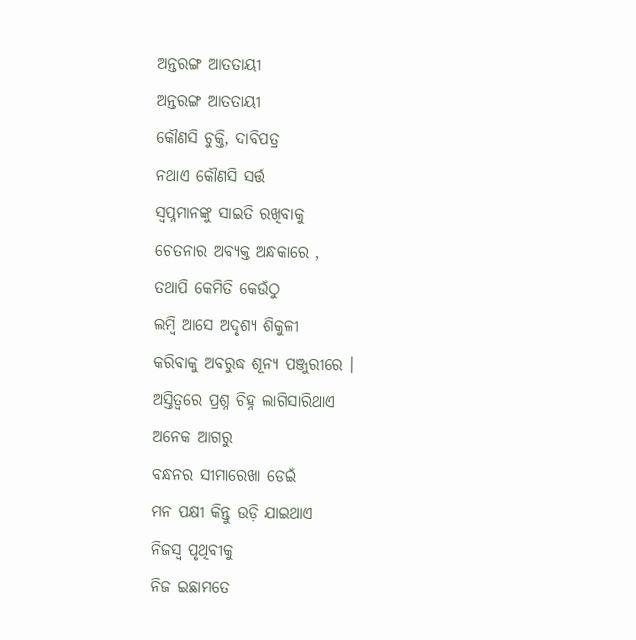ଅନ୍ତରଙ୍ଗ ଆତତାୟୀ
ଅନ୍ତରଙ୍ଗ ଆତତାୟୀ
କୌଣସି ଚୁକ୍ତି, ଦାବିପତ୍ର
ନଥାଏ କୌଣସି ସର୍ତ୍ତ
ସ୍ବପ୍ନମାନଙ୍କୁ ସାଇତି ରଖିବାକୁ
ଚେତନାର ଅବ୍ୟକ୍ତ ଅନ୍ଧକାରେ ,
ତଥାପି କେମିତି କେଉଁଠୁ
ଲମ୍ବି ଆସେ ଅଦୃଶ୍ୟ ଶିକୁଳୀ
କରିବାକୁ ଅବରୁଦ୍ଧ ଶୂନ୍ୟ ପଞ୍ଜୁରୀରେ ।
ଅସ୍ତିତ୍ୱରେ ପ୍ରଶ୍ନ ଚିହ୍ନ ଲାଗିସାରିଥାଏ
ଅନେକ ଆଗରୁ
ବନ୍ଧନର ସୀମାରେଖା ଡେଇଁ
ମନ ପକ୍ଷୀ କିନ୍ତୁ ଉଡ଼ି ଯାଇଥାଏ
ନିଜସ୍ୱ ପୃଥିବୀକୁ
ନିଜ ଇଛାମତେ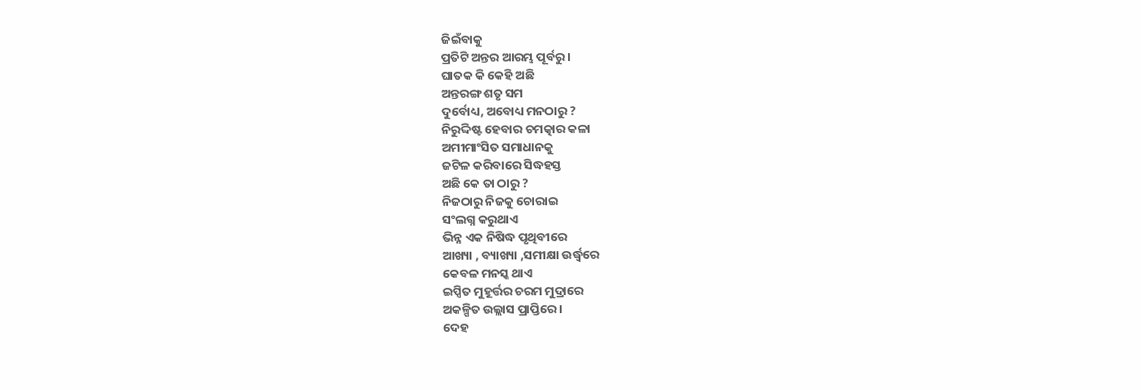ଜିଇଁବାକୁ
ପ୍ରତିଟି ଅନ୍ତର ଆରମ୍ଭ ପୂର୍ବରୁ ।
ଘାତକ କି କେହି ଅଛି
ଅନ୍ତରଙ୍ଗ ଶତୃ ସମ
ଦୁର୍ବୋଧ୍ୟ, ଅବୋଧ୍ୟ ମନଠାରୁ ?
ନିରୁଦ୍ଦିଷ୍ଟ ହେବାର ଚମତ୍କାର କଳା
ଅମୀମାଂସିତ ସମାଧାନକୁ
ଜଟିଳ କରିବାରେ ସିଦ୍ଧହସ୍ତ
ଅଛି କେ ତା ଠାରୁ ?
ନିଜଠାରୁ ନିଜକୁ ଚୋରାଇ
ସଂଲଗ୍ନ କରୁଥାଏ
ଭିନ୍ନ ଏକ ନିଷିଦ୍ଧ ପୃଥିବୀରେ
ଆଖ୍ୟା , ବ୍ୟାଖ୍ୟା ,ସମୀକ୍ଷା ଉର୍ଦ୍ଧ୍ବରେ
କେବଳ ମନସ୍କ ଥାଏ
ଇପ୍ସିତ ମୁହୂର୍ତ୍ତର ଚରମ ମୁଦ୍ରାରେ
ଅକଳ୍ପିତ ଉଲ୍ଲାସ ପ୍ରାପ୍ତିରେ ।
ଦେହ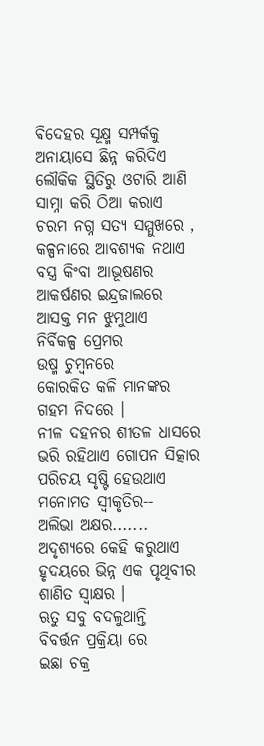ଵିଦେହର ସୂକ୍ଷ୍ମ ସମ୍ପର୍କକୁ
ଅନାୟାସେ ଛିନ୍ନ କରିଦିଏ
ଲୌକିକ ସ୍ଥିତିରୁ ଓଟାରି ଆଣି
ସାମ୍ନା କରି ଠିଆ କରାଏ
ଚରମ ନଗ୍ନ ସତ୍ୟ ସମ୍ମୁଖରେ ,
କଳ୍ପନାରେ ଆବଶ୍ୟକ ନଥାଏ
ବସ୍ତ୍ର କିଂବା ଆଭୂଷଣର
ଆକର୍ଷଣର ଇନ୍ଦ୍ରଜାଲରେ
ଆସକ୍ତ ମନ ଝୁମୁଥାଏ
ନିର୍ବିକଳ୍ପ ପ୍ରେମର
ଉଷ୍ମ ଚୁମ୍ବନରେ
କୋରକିତ କଳି ମାନଙ୍କର
ଗହମ ନିଦରେ ।
ନୀଳ ଦହନର ଶୀତଳ ଧାସରେ
ଭରି ରହିଥାଏ ଗୋପନ ସିତ୍କାର
ପରିଚୟ ସୃଷ୍ଟି ହେଉଥାଏ
ମନୋମତ ସ୍ବୀକୃତିର--
ଅଲିଭା ଅକ୍ଷର.......
ଅଦୃଶ୍ୟରେ କେହି କରୁଥାଏ
ହୃଦୟରେ ଭିନ୍ନ ଏକ ପୃଥିବୀର
ଶାଣିତ ସ୍ଵାକ୍ଷର ।
ଋତୁ ସବୁ ବଦଳୁଥାନ୍ତି
ବିବର୍ତ୍ତନ ପ୍ରକ୍ରିୟା ରେ
ଇଛା ଚକ୍ର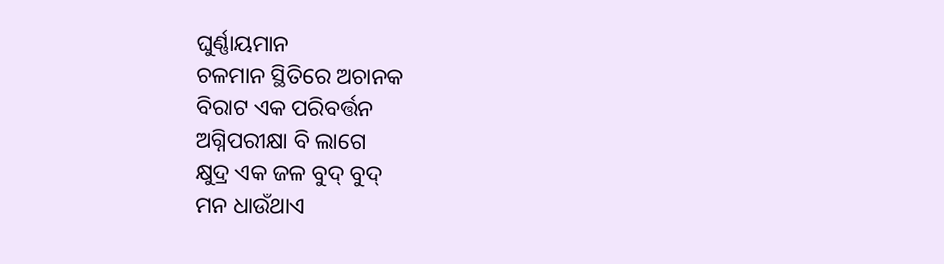ଘୁର୍ଣ୍ଣାୟମାନ
ଚଳମାନ ସ୍ଥିତିରେ ଅଚାନକ
ବିରାଟ ଏକ ପରିବର୍ତ୍ତନ
ଅଗ୍ନିପରୀକ୍ଷା ବି ଲାଗେ
କ୍ଷୁଦ୍ର ଏକ ଜଳ ବୁଦ୍ ବୁଦ୍
ମନ ଧାଉଁଥାଏ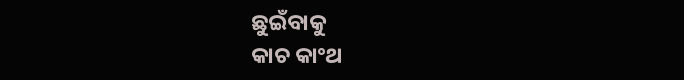ଛୁଇଁବାକୁ
କାଚ କାଂଥ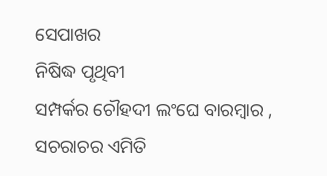ସେପାଖର
ନିଷିଦ୍ଧ ପୃଥିବୀ
ସମ୍ପର୍କର ଚୌହଦୀ ଲଂଘେ ବାରମ୍ବାର ,
ସଚରାଚର ଏମିତି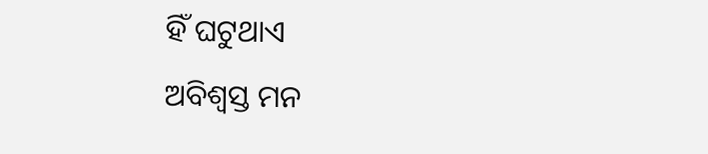ହିଁ ଘଟୁଥାଏ
ଅବିଶ୍ୱସ୍ତ ମନ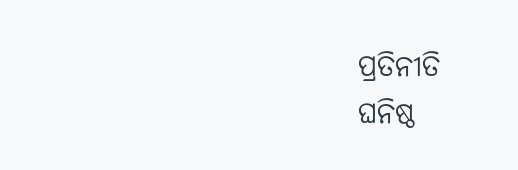ପ୍ରତିନୀତି
ଘନିଷ୍ଠ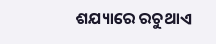ଶଯ୍ୟାରେ ରଚୁଥାଏ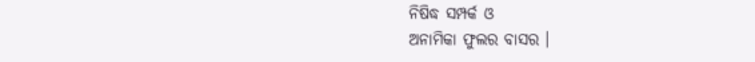ନିଷିଦ୍ଧ ସମ୍ପର୍କ ଓ
ଅନାମିକା ଫୁଲର ବାସର ।